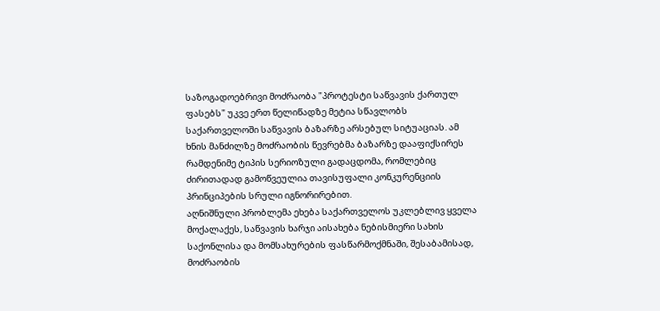საზოგადოებრივი მოძრაობა "პროტესტი საწვავის ქართულ ფასებს" უკვე ერთ წელიწადზე მეტია სწავლობს საქართველოში საწვავის ბაზარზე არსებულ სიტუაციას. ამ ხნის მანძილზე მოძრაობის წევრებმა ბაზარზე დააფიქსირეს რამდენიმე ტიპის სერიოზული გადაცდომა, რომლებიც ძირითადად გამოწვეულია თავისუფალი კონკურენციის პრინციპების სრული იგნორირებით.
აღნიშნული პრობლემა ეხება საქართველოს უკლებლივ ყველა მოქალაქეს, საწვავის ხარჯი აისახება ნებისმიერი სახის საქონლისა და მომსახურების ფასწარმოქმნაში, შესაბამისად, მოძრაობის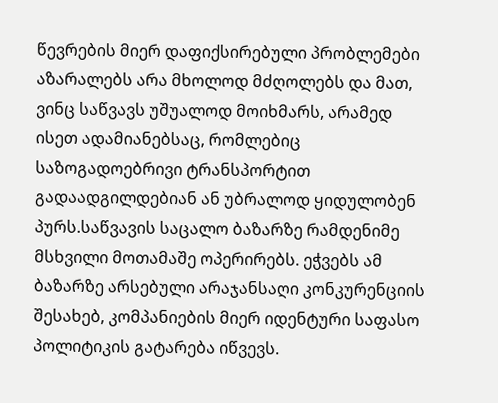წევრების მიერ დაფიქსირებული პრობლემები აზარალებს არა მხოლოდ მძღოლებს და მათ, ვინც საწვავს უშუალოდ მოიხმარს, არამედ ისეთ ადამიანებსაც, რომლებიც საზოგადოებრივი ტრანსპორტით გადაადგილდებიან ან უბრალოდ ყიდულობენ პურს.საწვავის საცალო ბაზარზე რამდენიმე მსხვილი მოთამაშე ოპერირებს. ეჭვებს ამ ბაზარზე არსებული არაჯანსაღი კონკურენციის შესახებ, კომპანიების მიერ იდენტური საფასო პოლიტიკის გატარება იწვევს.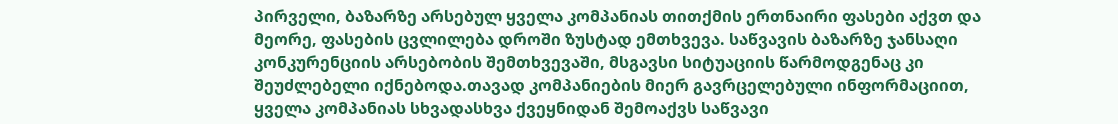პირველი, ბაზარზე არსებულ ყველა კომპანიას თითქმის ერთნაირი ფასები აქვთ და მეორე, ფასების ცვლილება დროში ზუსტად ემთხვევა. საწვავის ბაზარზე ჯანსაღი კონკურენციის არსებობის შემთხვევაში, მსგავსი სიტუაციის წარმოდგენაც კი შეუძლებელი იქნებოდა.თავად კომპანიების მიერ გავრცელებული ინფორმაციით, ყველა კომპანიას სხვადასხვა ქვეყნიდან შემოაქვს საწვავი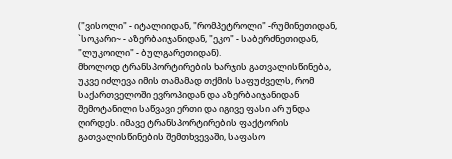("ვისოლი" - იტალიიდან, "რომპეტროლი" -რუმინეთიდან, `სოკარი~ - აზერბაიჯანიდან, "ეკო" - საბერძნეთიდან, "ლუკოილი" - ბულგარეთიდან).
მხოლოდ ტრანსპორტირების ხარჯის გათვალისწინება, უკვე იძლევა იმის თამამად თქმის საფუძველს, რომ საქართველოში ევროპიდან და აზერბაიჯანიდან შემოტანილი საწვავი ერთი და იგივე ფასი არ უნდა ღირდეს. იმავე ტრანსპორტირების ფაქტორის გათვალისწინების შემთხვევაში, საფასო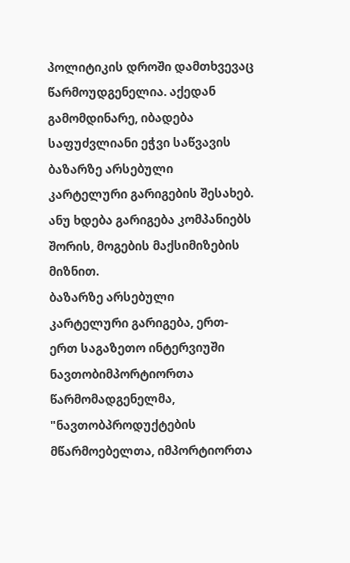პოლიტიკის დროში დამთხვევაც წარმოუდგენელია. აქედან გამომდინარე, იბადება საფუძვლიანი ეჭვი საწვავის ბაზარზე არსებული კარტელური გარიგების შესახებ. ანუ ხდება გარიგება კომპანიებს შორის, მოგების მაქსიმიზების მიზნით.
ბაზარზე არსებული კარტელური გარიგება, ერთ-ერთ საგაზეთო ინტერვიუში ნავთობიმპორტიორთა წარმომადგენელმა, "ნავთობპროდუქტების მწარმოებელთა, იმპორტიორთა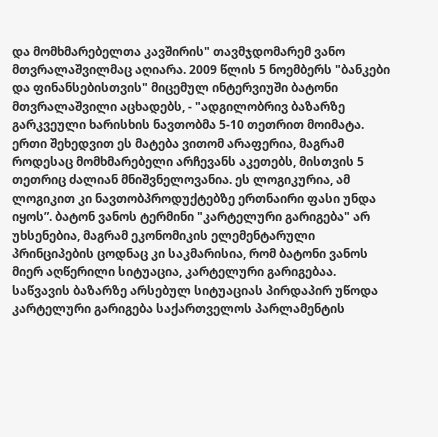და მომხმარებელთა კავშირის" თავმჯდომარემ ვანო მთვრალაშვილმაც აღიარა. 2009 წლის 5 ნოემბერს "ბანკები და ფინანსებისთვის" მიცემულ ინტერვიუში ბატონი მთვრალაშვილი აცხადებს, - "ადგილობრივ ბაზარზე გარკვეული ხარისხის ნავთობმა 5-10 თეთრით მოიმატა. ერთი შეხედვით ეს მატება ვითომ არაფერია, მაგრამ როდესაც მომხმარებელი არჩევანს აკეთებს, მისთვის 5 თეთრიც ძალიან მნიშვნელოვანია. ეს ლოგიკურია, ამ ლოგიკით კი ნავთობპროდუქტებზე ერთნაირი ფასი უნდა იყოს”. ბატონ ვანოს ტერმინი "კარტელური გარიგება" არ უხსენებია, მაგრამ ეკონომიკის ელემენტარული პრინციპების ცოდნაც კი საკმარისია, რომ ბატონი ვანოს მიერ აღწერილი სიტუაცია, კარტელური გარიგებაა.
საწვავის ბაზარზე არსებულ სიტუაციას პირდაპირ უწოდა კარტელური გარიგება საქართველოს პარლამენტის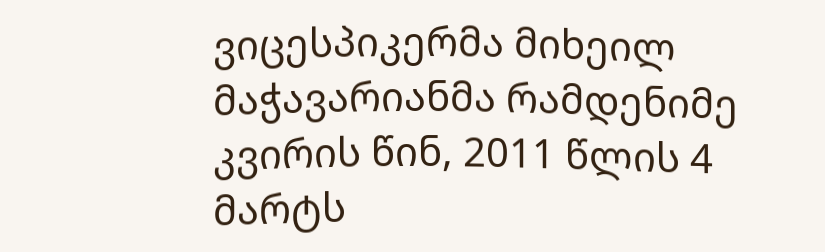ვიცესპიკერმა მიხეილ მაჭავარიანმა რამდენიმე კვირის წინ, 2011 წლის 4 მარტს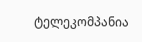ტელეკომპანია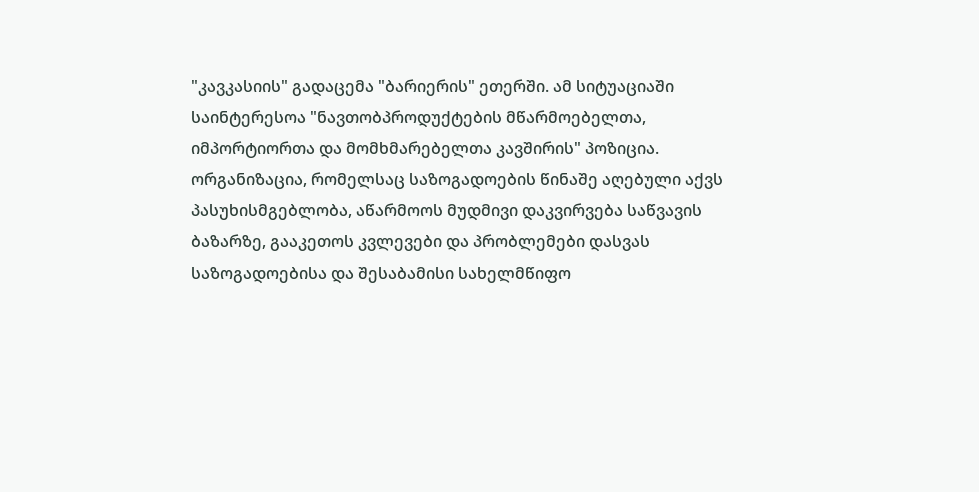"კავკასიის" გადაცემა "ბარიერის" ეთერში. ამ სიტუაციაში საინტერესოა "ნავთობპროდუქტების მწარმოებელთა, იმპორტიორთა და მომხმარებელთა კავშირის" პოზიცია. ორგანიზაცია, რომელსაც საზოგადოების წინაშე აღებული აქვს პასუხისმგებლობა, აწარმოოს მუდმივი დაკვირვება საწვავის ბაზარზე, გააკეთოს კვლევები და პრობლემები დასვას საზოგადოებისა და შესაბამისი სახელმწიფო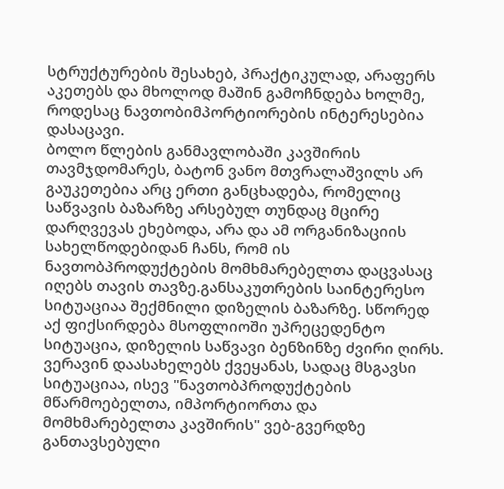სტრუქტურების შესახებ, პრაქტიკულად, არაფერს აკეთებს და მხოლოდ მაშინ გამოჩნდება ხოლმე, როდესაც ნავთობიმპორტიორების ინტერესებია დასაცავი.
ბოლო წლების განმავლობაში კავშირის თავმჯდომარეს, ბატონ ვანო მთვრალაშვილს არ გაუკეთებია არც ერთი განცხადება, რომელიც საწვავის ბაზარზე არსებულ თუნდაც მცირე დარღვევას ეხებოდა, არა და ამ ორგანიზაციის სახელწოდებიდან ჩანს, რომ ის ნავთობპროდუქტების მომხმარებელთა დაცვასაც იღებს თავის თავზე.განსაკუთრების საინტერესო სიტუაციაა შექმნილი დიზელის ბაზარზე. სწორედ აქ ფიქსირდება მსოფლიოში უპრეცედენტო სიტუაცია, დიზელის საწვავი ბენზინზე ძვირი ღირს. ვერავინ დაასახელებს ქვეყანას, სადაც მსგავსი სიტუაციაა, ისევ "ნავთობპროდუქტების მწარმოებელთა, იმპორტიორთა და მომხმარებელთა კავშირის" ვებ-გვერდზე განთავსებული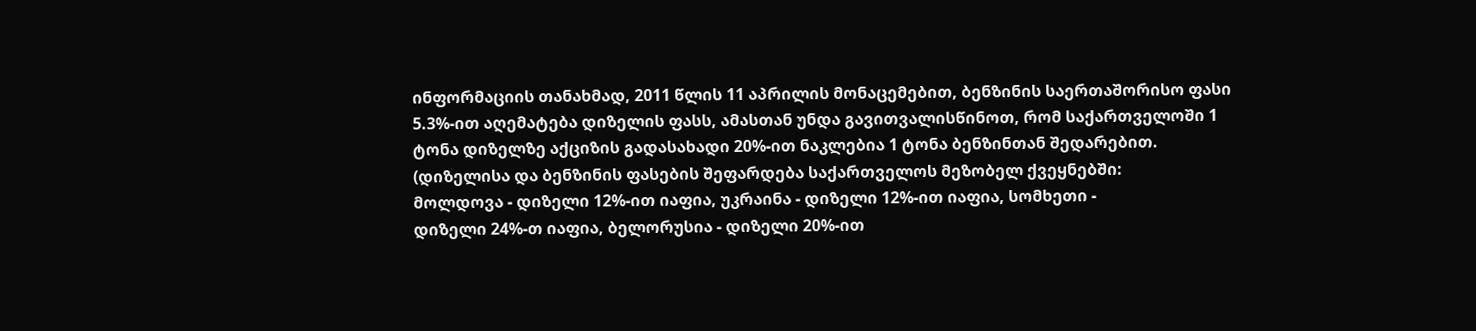ინფორმაციის თანახმად, 2011 წლის 11 აპრილის მონაცემებით, ბენზინის საერთაშორისო ფასი 5.3%-ით აღემატება დიზელის ფასს, ამასთან უნდა გავითვალისწინოთ, რომ საქართველოში 1 ტონა დიზელზე აქციზის გადასახადი 20%-ით ნაკლებია 1 ტონა ბენზინთან შედარებით.
(დიზელისა და ბენზინის ფასების შეფარდება საქართველოს მეზობელ ქვეყნებში:
მოლდოვა - დიზელი 12%-ით იაფია, უკრაინა - დიზელი 12%-ით იაფია, სომხეთი -
დიზელი 24%-თ იაფია, ბელორუსია - დიზელი 20%-ით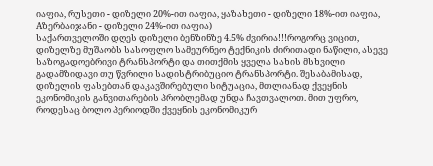იაფია, რუსეთი - დიზელი 20%-ით იაფია, ყაზახეთი - დიზელი 18%-ით იაფია, Aზერბაიჯანი - დიზელი 24%-ით იაფია)
საქართველოში დღეს დიზელი ბენზინზე 4.5% ძვირია!!!როგორც ვიცით, დიზელზე მუშაობს სასოფლო სამეურნეო ტექნიკის ძირითადი ნაწილი, ასევე საზოგადოებრივი ტრანსპორტი და თითქმის ყველა სახის მსხვილი გადამზიდავი თუ წვრილი სადისტრიბუციო ტრანსპორტი. შესაბამისად, დიზელის ფასებთან დაკავშირებული სიტუაცია, მთლიანად ქვეყნის ეკონომიკის განვითარების პრობლემად უნდა ჩავთვალოთ. მით უფრო, როდესაც ბოლო პერიოდში ქვეყნის ეკონომიკურ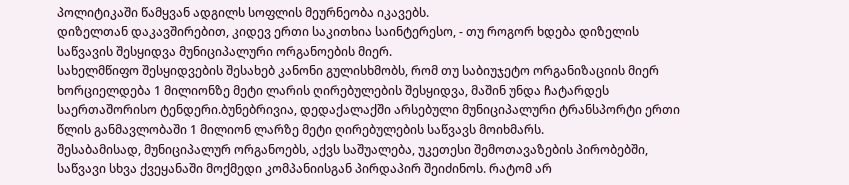პოლიტიკაში წამყვან ადგილს სოფლის მეურნეობა იკავებს.
დიზელთან დაკავშირებით, კიდევ ერთი საკითხია საინტერესო, - თუ როგორ ხდება დიზელის საწვავის შესყიდვა მუნიციპალური ორგანოების მიერ.
სახელმწიფო შესყიდვების შესახებ კანონი გულისხმობს, რომ თუ საბიუჯეტო ორგანიზაციის მიერ ხორციელდება 1 მილიონზე მეტი ლარის ღირებულების შესყიდვა, მაშინ უნდა ჩატარდეს საერთაშორისო ტენდერი.ბუნებრივია, დედაქალაქში არსებული მუნიციპალური ტრანსპორტი ერთი წლის განმავლობაში 1 მილიონ ლარზე მეტი ღირებულების საწვავს მოიხმარს.
შესაბამისად, მუნიციპალურ ორგანოებს, აქვს საშუალება, უკეთესი შემოთავაზების პირობებში, საწვავი სხვა ქვეყანაში მოქმედი კომპანიისგან პირდაპირ შეიძინოს. რატომ არ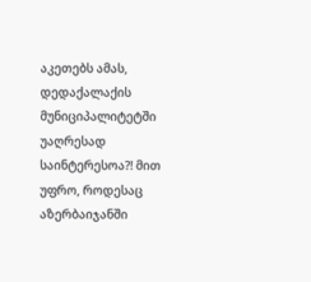აკეთებს ამას, დედაქალაქის მუნიციპალიტეტში უაღრესად საინტერესოა?! მით უფრო, როდესაც აზერბაიჯანში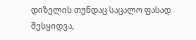დიზელის თუნდაც საცალო ფასად შესყიდვა,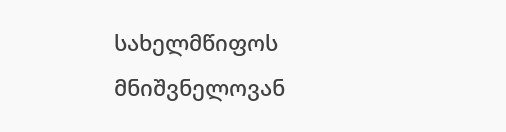სახელმწიფოს მნიშვნელოვან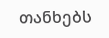თანხებს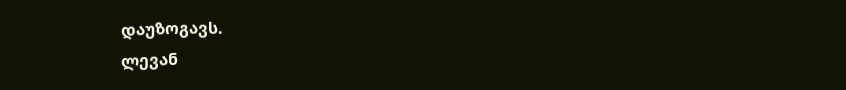დაუზოგავს.
ლევან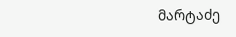მარტაძე